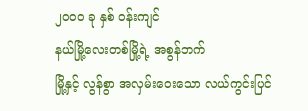၂၀၀၀ ခု နှစ် ၀န်းကျင်
နယ်မြို့လေးတစ်မြို့ရဲ့ အစွန်ဘက်
မြို့နှင့် လွန်စွာ အလှမ်းဝေးသော လယ်ကွင်းပြင်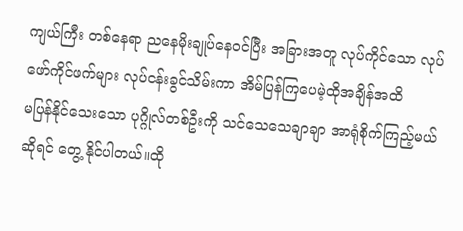ကျယ်ကြီး တစ်နေရာ ညနေမိုးချုပ်နေ၀င်ပြီး အခြားအတူ လုပ်ကိုင်သော လုပ်ဖော်ကိုင်ဖက်များ လုပ်ငန်းခွင်သိမ်းကာ အိမ်ပြန်ကြပေမဲ့ထိုအချိန်အထိ
မပြန်နိုင်သေးသော ပုဂ္ဂိုလ်တစ်ဦးကို သင်သေသေချာချာ အာရုံစိုက်ကြည့်မယ်ဆိုရင် တွေ့ နိုင်ပါတယ်။ထို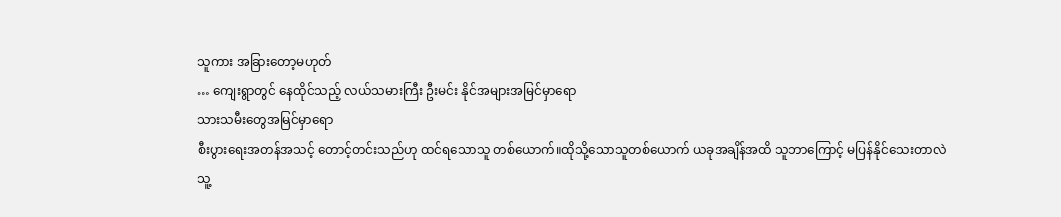သူကား အခြားတော့မဟုတ်
… ကျေးရွာတွင် နေထိုင်သည့် လယ်သမားကြီး ဦးမင်း နိုင်အများအမြင်မှာရော
သားသမီးတွေအမြင်မှာရော
စီးပွားရေးအတန်အသင့် တောင့်တင်းသည်ဟု ထင်ရသောသူ တစ်ယောက်။ထိုသို့သောသူတစ်ယောက် ယခုအချိန်အထိ သူဘာကြောင့် မပြန်နိုင်သေးတာလဲ
သူ့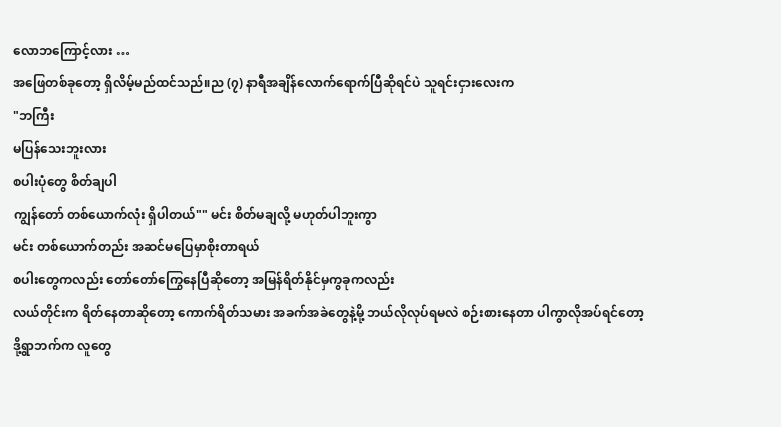လောဘကြောင့်လား …
အဖြေတစ်ခုတော့ ရှိလိမ့်မည်ထင်သည်။ည (၇) နာရီအချိန်လောက်ရောက်ပြီဆိုရင်ပဲ သူရင်းငှားလေးက
"ဘကြီး
မပြန်သေးဘူးလား
စပါးပုံတွေ စိတ်ချပါ
ကျွန်တော် တစ်ယောက်လုံး ရှိပါတယ်"" မင်း စိတ်မချလို့ မဟုတ်ပါဘူးကွာ
မင်း တစ်ယောက်တည်း အဆင်မပြေမှာစိုးတာရယ်
စပါးတွေကလည်း တော်တော်ကြွေနေပြီဆိုတော့ အမြန်ရိတ်နိုင်မှကွခုကလည်း
လယ်တိုင်းက ရိတ်နေတာဆိုတော့ ကောက်ရိတ်သမား အခက်အခဲတွေနဲ့မို့ ဘယ်လိုလုပ်ရမလဲ စဉ်းစားနေတာ ပါကွာလိုအပ်ရင်တော့
ဒို့ရွာဘက်က လူတွေ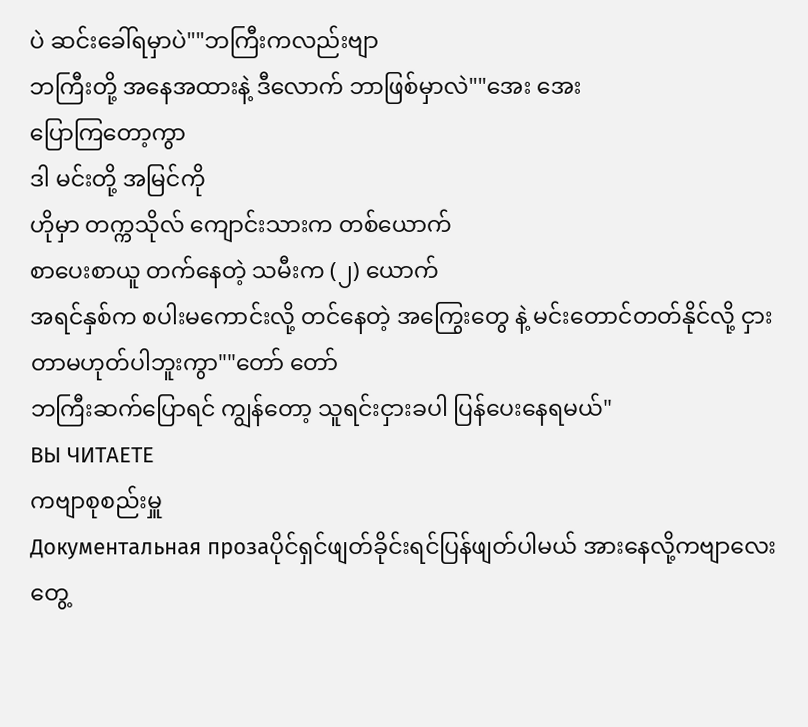ပဲ ဆင်းခေါ်ရမှာပဲ""ဘကြီးကလည်းဗျာ
ဘကြီးတို့ အနေအထားနဲ့ ဒီလောက် ဘာဖြစ်မှာလဲ""အေး အေး
ပြောကြတော့ကွာ
ဒါ မင်းတို့ အမြင်ကို
ဟိုမှာ တက္ကသိုလ် ကျောင်းသားက တစ်ယောက်
စာပေးစာယူ တက်နေတဲ့ သမီးက (၂) ယောက်
အရင်နှစ်က စပါးမကောင်းလို့ တင်နေတဲ့ အကြွေးတွေ နဲ့ မင်းတောင်တတ်နိုင်လို့ ငှားတာမဟုတ်ပါဘူးကွာ""တော် တော်
ဘကြီးဆက်ပြောရင် ကျွန်တော့ သူရင်းငှားခပါ ပြန်ပေးနေရမယ်"
ВЫ ЧИТАЕТЕ
ကဗျာစုစည်းမှူ
Документальная прозаပိုင်ရှင်ဖျတ်ခိုင်းရင်ပြန်ဖျတ်ပါမယ် အားနေလို့ကဗျာလေးတွေ့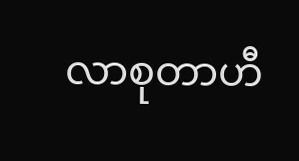လာစုတာဟီ